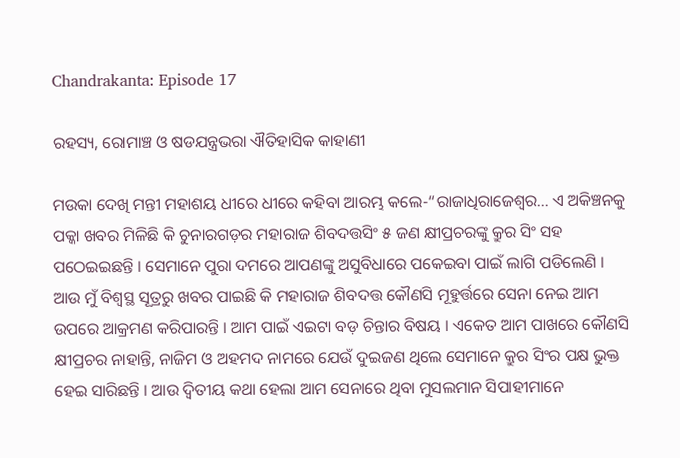Chandrakanta: Episode 17

ରହସ୍ୟ, ରୋମାଞ୍ଚ ଓ ଷଡଯନ୍ତ୍ରଭରା ଐତିହାସିକ କାହାଣୀ

ମଉକା ଦେଖି ମନ୍ତୀ ମହାଶୟ ଧୀରେ ଧୀରେ କହିବା ଆରମ୍ଭ କଲେ-“ରାଜାଧିରାଜେଶ୍ୱର… ଏ ଅକିଞ୍ଚନକୁ ପକ୍କା ଖବର ମିଳିଛି କି ଚୁନାରଗଡ଼ର ମହାରାଜ ଶିବଦତ୍ତସିଂ ୫ ଜଣ କ୍ଷୀପ୍ରଚରଙ୍କୁ କ୍ରୁର ସିଂ ସହ ପଠେଇଇଛନ୍ତି । ସେମାନେ ପୁରା ଦମରେ ଆପଣଙ୍କୁ ଅସୁବିଧାରେ ପକେଇବା ପାଇଁ ଲାଗି ପଡିଲେଣି । ଆଉ ମୁଁ ବିଶ୍ବସ୍ଥ ସୂତ୍ରରୁ ଖବର ପାଇଛି କି ମହାରାଜ ଶିବଦତ୍ତ କୌଣସି ମୂହୁର୍ତ୍ତରେ ସେନା ନେଇ ଆମ ଉପରେ ଆକ୍ରମଣ କରିପାରନ୍ତି । ଆମ ପାଇଁ ଏଇଟା ବଡ଼ ଚିନ୍ତାର ବିଷୟ । ଏକେତ ଆମ ପାଖରେ କୌଣସି କ୍ଷୀପ୍ରଚର ନାହାନ୍ତି, ନାଜିମ ଓ ଅହମଦ ନାମରେ ଯେଉଁ ଦୁଇଜଣ ଥିଲେ ସେମାନେ କ୍ରୁର ସିଂର ପକ୍ଷ ଭୁକ୍ତ ହେଇ ସାରିଛନ୍ତି । ଆଉ ଦ୍ୱିତୀୟ କଥା ହେଲା ଆମ ସେନାରେ ଥିବା ମୁସଲମାନ ସିପାହୀମାନେ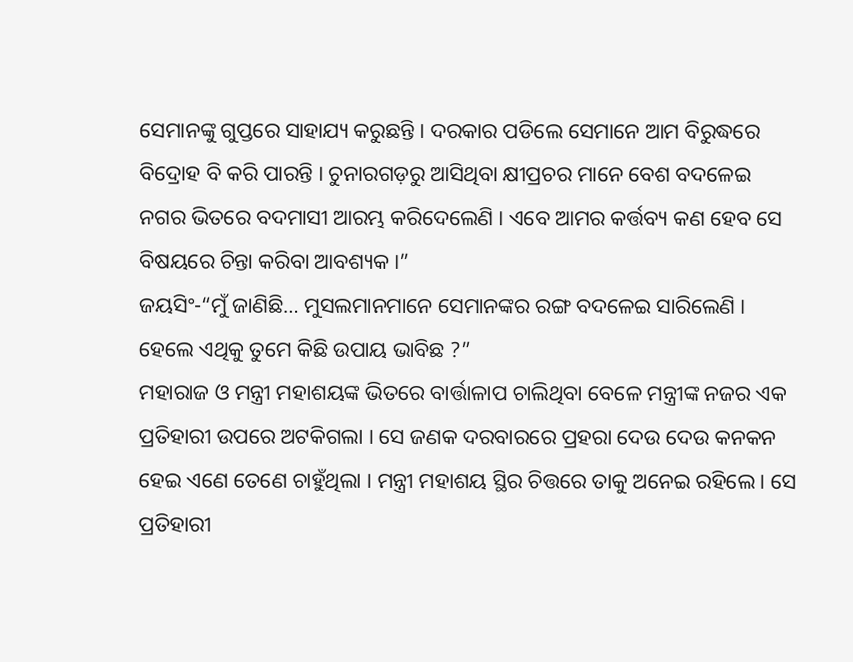ସେମାନଙ୍କୁ ଗୁପ୍ତରେ ସାହାଯ୍ୟ କରୁଛନ୍ତି । ଦରକାର ପଡିଲେ ସେମାନେ ଆମ ବିରୁଦ୍ଧରେ ବିଦ୍ରୋହ ବି କରି ପାରନ୍ତି । ଚୁନାରଗଡ଼ରୁ ଆସିଥିବା କ୍ଷୀପ୍ରଚର ମାନେ ବେଶ ବଦଳେଇ ନଗର ଭିତରେ ବଦମାସୀ ଆରମ୍ଭ କରିଦେଲେଣି । ଏବେ ଆମର କର୍ତ୍ତବ୍ୟ କଣ ହେବ ସେ ବିଷୟରେ ଚିନ୍ତା କରିବା ଆବଶ୍ୟକ ।”
ଜୟସିଂ-“ମୁଁ ଜାଣିଛି… ମୁସଲମାନମାନେ ସେମାନଙ୍କର ରଙ୍ଗ ବଦଳେଇ ସାରିଲେଣି । ହେଲେ ଏଥିକୁ ତୁମେ କିଛି ଉପାୟ ଭାବିଛ ?”
ମହାରାଜ ଓ ମନ୍ତ୍ରୀ ମହାଶୟଙ୍କ ଭିତରେ ବାର୍ତ୍ତାଳାପ ଚାଲିଥିବା ବେଳେ ମନ୍ତ୍ରୀଙ୍କ ନଜର ଏକ ପ୍ରତିହାରୀ ଉପରେ ଅଟକିଗଲା । ସେ ଜଣକ ଦରବାରରେ ପ୍ରହରା ଦେଉ ଦେଉ କନକନ ହେଇ ଏଣେ ତେଣେ ଚାହୁଁଥିଲା । ମନ୍ତ୍ରୀ ମହାଶୟ ସ୍ଥିର ଚିତ୍ତରେ ତାକୁ ଅନେଇ ରହିଲେ । ସେ ପ୍ରତିହାରୀ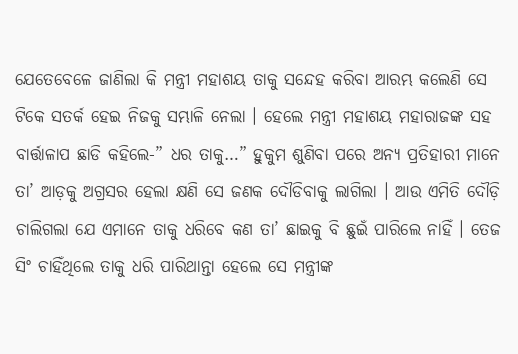ଯେତେବେଳେ ଜାଣିଲା କି ମନ୍ତ୍ରୀ ମହାଶୟ ତାକୁ ସନ୍ଦେହ କରିବା ଆରମ୍ଭ କଲେଣି ସେ ଟିକେ ସତର୍କ ହେଇ ନିଜକୁ ସମ୍ଭାଳି ନେଲା । ହେଲେ ମନ୍ତ୍ରୀ ମହାଶୟ ମହାରାଜଙ୍କ ସହ ବାର୍ତ୍ତାଳାପ ଛାଡି କହିଲେ-” ଧର ତାକୁ…” ହୁକୁମ ଶୁଣିବା ପରେ ଅନ୍ୟ ପ୍ରତିହାରୀ ମାନେ ତା’ ଆଡ଼କୁ ଅଗ୍ରସର ହେଲା କ୍ଷଣି ସେ ଜଣକ ଦୌଡିବାକୁ ଲାଗିଲା । ଆଉ ଏମିତି ଦୌଡ଼ି ଚାଲିଗଲା ଯେ ଏମାନେ ତାକୁ ଧରିବେ କଣ ତା’ ଛାଇକୁ ବି ଛୁଇଁ ପାରିଲେ ନାହିଁ । ତେଜ ସିଂ ଚାହିଁଥିଲେ ତାକୁ ଧରି ପାରିଥାନ୍ତା ହେଲେ ସେ ମନ୍ତ୍ରୀଙ୍କ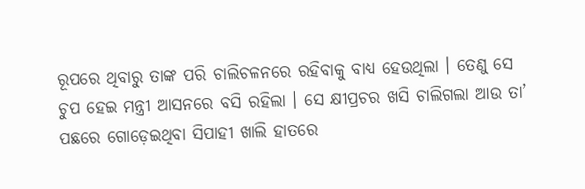ରୂପରେ ଥିବାରୁ ତାଙ୍କ ପରି ଚାଲିଚଳନରେ ରହିବାକୁ ବାଧ୍ୟ ହେଉଥିଲା । ତେଣୁ ସେ ଚୁପ ହେଇ ମନ୍ତ୍ରୀ ଆସନରେ ବସି ରହିଲା । ସେ କ୍ଷୀପ୍ରଚର ଖସି ଚାଲିଗଲା ଆଉ ତା’ ପଛରେ ଗୋଡ଼େଇଥିବା ସିପାହୀ ଖାଲି ହାତରେ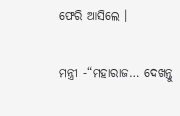ଫେରି ଆସିଲେ ।

ମନ୍ତ୍ରୀ -“ମହାରାଜ… ଦେଖନ୍ତୁ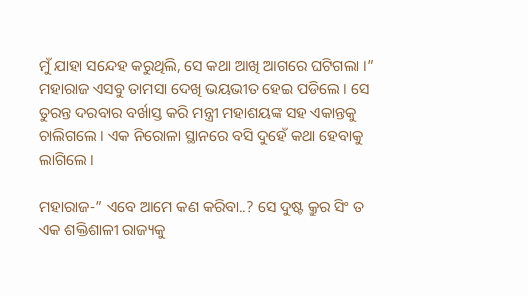ମୁଁ ଯାହା ସନ୍ଦେହ କରୁଥିଲି, ସେ କଥା ଆଖି ଆଗରେ ଘଟିଗଲା ।” ମହାରାଜ ଏସବୁ ତାମସା ଦେଖି ଭୟଭୀତ ହେଇ ପଡିଲେ । ସେ ତୁରନ୍ତ ଦରବାର ବର୍ଖାସ୍ତ କରି ମନ୍ତ୍ରୀ ମହାଶୟଙ୍କ ସହ ଏକାନ୍ତକୁ ଚାଲିଗଲେ । ଏକ ନିରୋଳା ସ୍ଥାନରେ ବସି ଦୁହେଁ କଥା ହେବାକୁ ଲାଗିଲେ ।

ମହାରାଜ-” ଏବେ ଆମେ କଣ କରିବା..? ସେ ଦୁଷ୍ଟ କ୍ରୁର ସିଂ ତ ଏକ ଶକ୍ତିଶାଳୀ ରାଜ୍ୟକୁ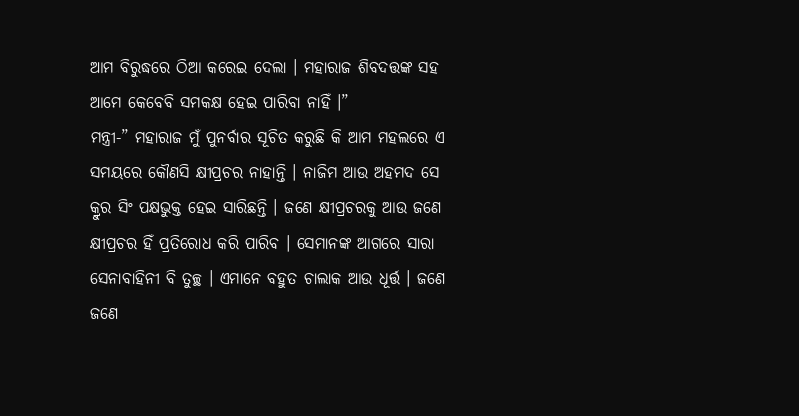ଆମ ବିରୁଦ୍ଧରେ ଠିଆ କରେଇ ଦେଲା । ମହାରାଜ ଶିବଦତ୍ତଙ୍କ ସହ ଆମେ କେବେବି ସମକକ୍ଷ ହେଇ ପାରିବା ନାହିଁ ।”
ମନ୍ତ୍ରୀ-” ମହାରାଜ ମୁଁ ପୁନର୍ବାର ସୂଚିତ କରୁଛି କି ଆମ ମହଲରେ ଏ ସମୟରେ କୌଣସି କ୍ଷୀପ୍ରଚର ନାହାନ୍ତି । ନାଜିମ ଆଉ ଅହମଦ ସେ କ୍ରୁର ସିଂ ପକ୍ଷଭୁକ୍ତ ହେଇ ସାରିଛନ୍ତି । ଜଣେ କ୍ଷୀପ୍ରଚରକୁ ଆଉ ଜଣେ କ୍ଷୀପ୍ରଚର ହିଁ ପ୍ରତିରୋଧ କରି ପାରିବ । ସେମାନଙ୍କ ଆଗରେ ସାରା ସେନାବାହିନୀ ବି ତୁଚ୍ଛ । ଏମାନେ ବହୁତ ଚାଲାକ ଆଉ ଧୂର୍ତ୍ତ । ଜଣେ ଜଣେ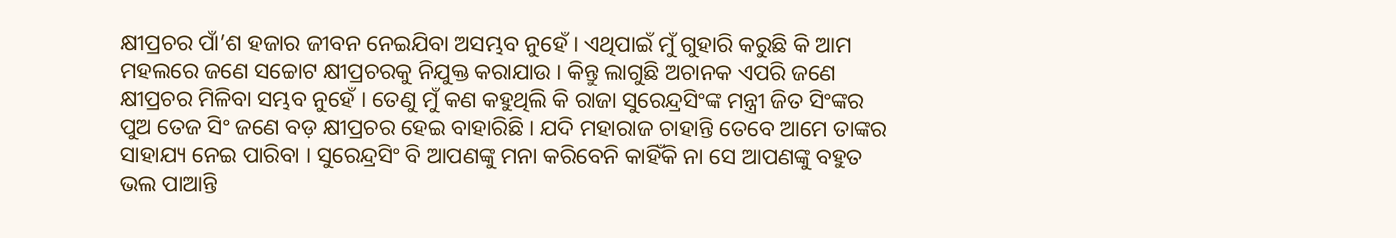କ୍ଷୀପ୍ରଚର ପାଁ’ଶ ହଜାର ଜୀବନ ନେଇଯିବା ଅସମ୍ଭବ ନୁହେଁ । ଏଥିପାଇଁ ମୁଁ ଗୁହାରି କରୁଛି କି ଆମ ମହଲରେ ଜଣେ ସଚ୍ଚୋଟ କ୍ଷୀପ୍ରଚରକୁ ନିଯୁକ୍ତ କରାଯାଉ । କିନ୍ତୁ ଲାଗୁଛି ଅଚାନକ ଏପରି ଜଣେ କ୍ଷୀପ୍ରଚର ମିଳିବା ସମ୍ଭବ ନୁହେଁ । ତେଣୁ ମୁଁ କଣ କହୁଥିଲି କି ରାଜା ସୁରେନ୍ଦ୍ରସିଂଙ୍କ ମନ୍ତ୍ରୀ ଜିତ ସିଂଙ୍କର ପୁଅ ତେଜ ସିଂ ଜଣେ ବଡ଼ କ୍ଷୀପ୍ରଚର ହେଇ ବାହାରିଛି । ଯଦି ମହାରାଜ ଚାହାନ୍ତି ତେବେ ଆମେ ତାଙ୍କର ସାହାଯ୍ୟ ନେଇ ପାରିବା । ସୁରେନ୍ଦ୍ରସିଂ ବି ଆପଣଙ୍କୁ ମନା କରିବେନି କାହିଁକି ନା ସେ ଆପଣଙ୍କୁ ବହୁତ ଭଲ ପାଆନ୍ତି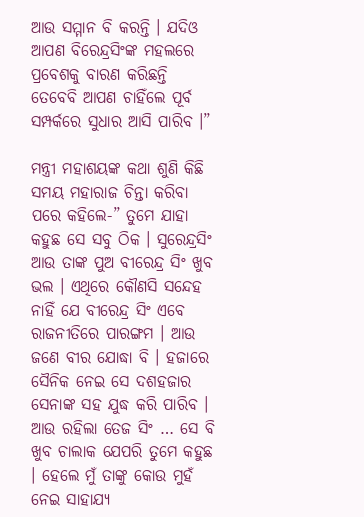ଆଉ ସମ୍ମାନ ବି କରନ୍ତି । ଯଦିଓ ଆପଣ ବିରେନ୍ଦ୍ରସିଂଙ୍କ ମହଲରେ ପ୍ରବେଶକୁ ବାରଣ କରିଛନ୍ତି ତେବେବି ଆପଣ ଚାହିଁଲେ ପୂର୍ବ ସମ୍ପର୍କରେ ସୁଧାର ଆସି ପାରିବ ।”

ମନ୍ତ୍ରୀ ମହାଶୟଙ୍କ କଥା ଶୁଣି କିଛି ସମୟ ମହାରାଜ ଚିନ୍ତା କରିବା ପରେ କହିଲେ-” ତୁମେ ଯାହା କହୁଛ ସେ ସବୁ ଠିକ । ସୁରେନ୍ଦ୍ରସିଂ ଆଉ ତାଙ୍କ ପୁଅ ବୀରେନ୍ଦ୍ର ସିଂ ଖୁବ ଭଲ । ଏଥିରେ କୌଣସି ସନ୍ଦେହ ନାହିଁ ଯେ ବୀରେନ୍ଦ୍ର ସିଂ ଏବେ ରାଜନୀତିରେ ପାରଙ୍ଗମ । ଆଉ ଜଣେ ବୀର ଯୋଦ୍ଧା ବି । ହଜାରେ ସୈନିକ ନେଇ ସେ ଦଶହଜାର ସେନାଙ୍କ ସହ ଯୁଦ୍ଧ କରି ପାରିବ । ଆଉ ରହିଲା ତେଜ ସିଂ … ସେ ବି ଖୁବ ଚାଲାକ ଯେପରି ତୁମେ କହୁଛ । ହେଲେ ମୁଁ ତାଙ୍କୁ କୋଉ ମୁହଁ ନେଇ ସାହାଯ୍ୟ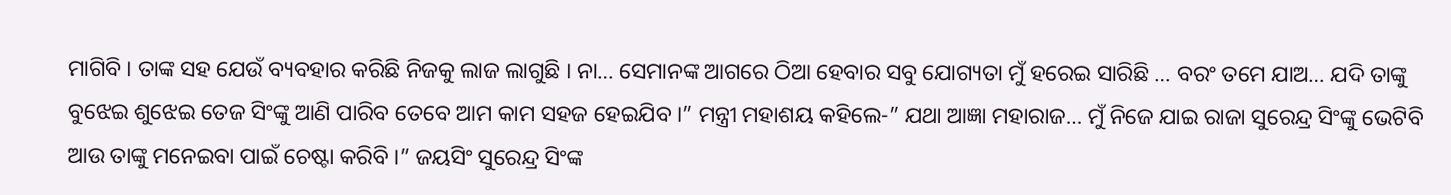ମାଗିବି । ତାଙ୍କ ସହ ଯେଉଁ ବ୍ୟବହାର କରିଛି ନିଜକୁ ଲାଜ ଲାଗୁଛି । ନା… ସେମାନଙ୍କ ଆଗରେ ଠିଆ ହେବାର ସବୁ ଯୋଗ୍ୟତା ମୁଁ ହରେଇ ସାରିଛି … ବରଂ ତମେ ଯାଅ… ଯଦି ତାଙ୍କୁ ବୁଝେଇ ଶୁଝେଇ ତେଜ ସିଂଙ୍କୁ ଆଣି ପାରିବ ତେବେ ଆମ କାମ ସହଜ ହେଇଯିବ ।” ମନ୍ତ୍ରୀ ମହାଶୟ କହିଲେ-” ଯଥା ଆଜ୍ଞା ମହାରାଜ… ମୁଁ ନିଜେ ଯାଇ ରାଜା ସୁରେନ୍ଦ୍ର ସିଂଙ୍କୁ ଭେଟିବି ଆଉ ତାଙ୍କୁ ମନେଇବା ପାଇଁ ଚେଷ୍ଟା କରିବି ।” ଜୟସିଂ ସୁରେନ୍ଦ୍ର ସିଂଙ୍କ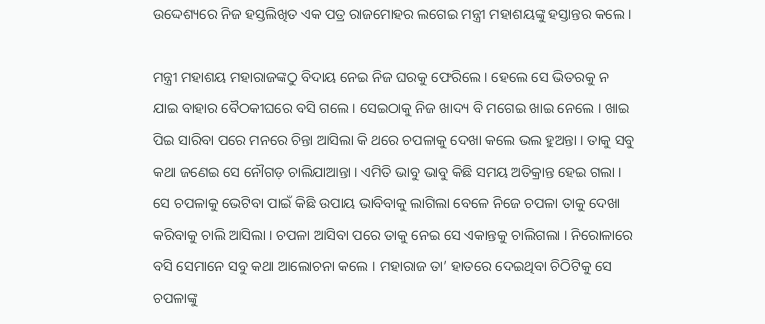ଉଦ୍ଦେଶ୍ୟରେ ନିଜ ହସ୍ତଲିଖିତ ଏକ ପତ୍ର ରାଜମୋହର ଲଗେଇ ମନ୍ତ୍ରୀ ମହାଶୟଙ୍କୁ ହସ୍ତାନ୍ତର କଲେ ।

ମନ୍ତ୍ରୀ ମହାଶୟ ମହାରାଜଙ୍କଠୁ ବିଦାୟ ନେଇ ନିଜ ଘରକୁ ଫେରିଲେ । ହେଲେ ସେ ଭିତରକୁ ନ ଯାଇ ବାହାର ବୈଠକୀଘରେ ବସି ଗଲେ । ସେଇଠାକୁ ନିଜ ଖାଦ୍ୟ ବି ମଗେଇ ଖାଇ ନେଲେ । ଖାଇ ପିଇ ସାରିବା ପରେ ମନରେ ଚିନ୍ତା ଆସିଲା କି ଥରେ ଚପଳାକୁ ଦେଖା କଲେ ଭଲ ହୁଅନ୍ତା । ତାକୁ ସବୁ କଥା ଜଣେଇ ସେ ନୌଗଡ଼ ଚାଲିଯାଆନ୍ତା । ଏମିତି ଭାବୁ ଭାବୁ କିଛି ସମୟ ଅତିକ୍ରାନ୍ତ ହେଇ ଗଲା । ସେ ଚପଳାକୁ ଭେଟିବା ପାଇଁ କିଛି ଉପାୟ ଭାବିବାକୁ ଲାଗିଲା ବେଳେ ନିଜେ ଚପଳା ତାକୁ ଦେଖା କରିବାକୁ ଚାଲି ଆସିଲା । ଚପଳା ଆସିବା ପରେ ତାକୁ ନେଇ ସେ ଏକାନ୍ତକୁ ଚାଲିଗଲା । ନିରୋଳାରେ ବସି ସେମାନେ ସବୁ କଥା ଆଲୋଚନା କଲେ । ମହାରାଜ ତା’ ହାତରେ ଦେଇଥିବା ଚିଠିଟିକୁ ସେ ଚପଳାଙ୍କୁ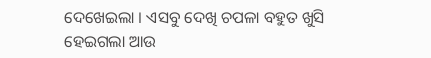ଦେଖେଇଲା । ଏସବୁ ଦେଖି ଚପଳା ବହୁତ ଖୁସି ହେଇଗଲା ଆଉ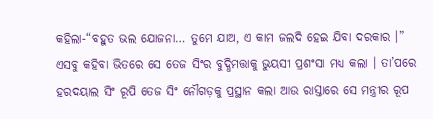କହିଲା-“ବହୁତ ଭଲ ଯୋଜନା… ତୁମେ ଯାଅ, ଏ କାମ ଜଲଦି ହେଇ ଯିବା ଦରକାର ।” ଏସବୁ କହିବା ଭିତରେ ସେ ତେଜ ସିଂର ବୁଦ୍ଧିମତ୍ତାକୁ ଭୁୟସୀ ପ୍ରଶଂସା ମଧ୍ୟ କଲା । ତା’ପରେ ହରଦୟାଲ ସିଂ ରୂପି ତେଜ ସିଂ ନୌଗଡ଼କୁ ପ୍ରସ୍ଥାନ କଲା ଆଉ ରାସ୍ତାରେ ସେ ମନ୍ତ୍ରୀର ରୂପ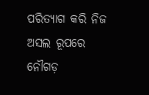ପରିତ୍ୟାଗ କରି ନିଜ ଅସଲ ରୂପରେ ନୌଗଡ଼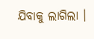ଯିବାକୁ ଲାଗିଲା ।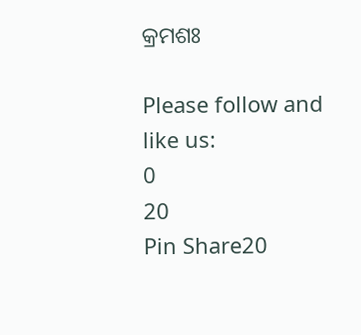କ୍ରମଶଃ

Please follow and like us:
0
20
Pin Share20